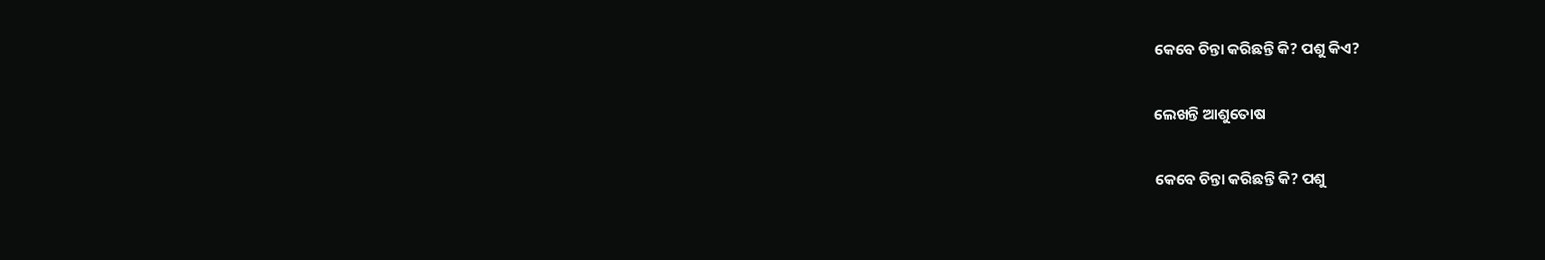କେବେ ଚିନ୍ତା କରିଛନ୍ତି କି? ପଶୁ କିଏ?

ଲେଖନ୍ତି ଆଶୁତୋଷ

କେବେ ଚିନ୍ତା କରିଛନ୍ତି କି? ପଶୁ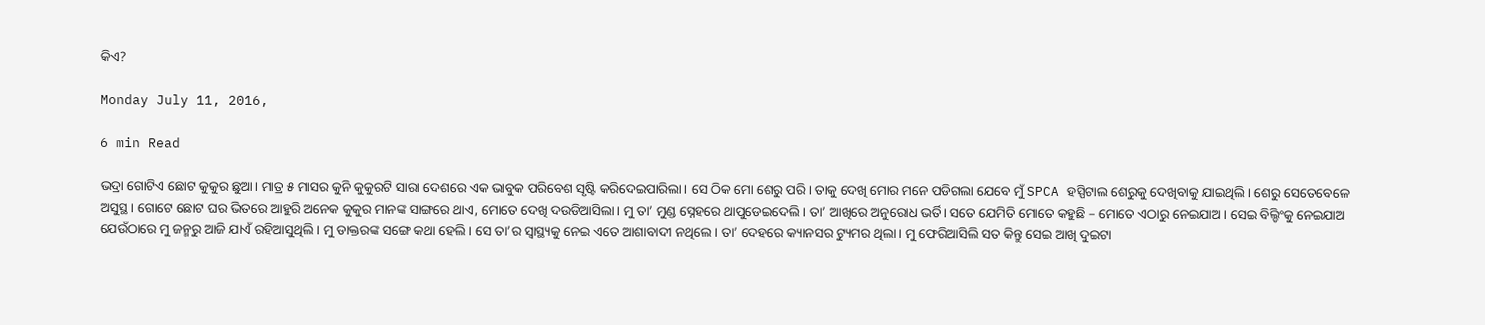କିଏ?

Monday July 11, 2016,

6 min Read

ଭଦ୍ରା ଗୋଟିଏ ଛୋଟ କୁକୁର ଛୁଆ। ମାତ୍ର ୫ ମାସର କୁନି କୁକୁରଟି ସାରା ଦେଶରେ ଏକ ଭାବୁକ ପରିବେଶ ସୃଷ୍ଟି କରିଦେଇପାରିଲା। ସେ ଠିକ ମୋ ଶେରୁ ପରି। ତାକୁ ଦେଖି ମୋର ମନେ ପଡିଗଲା ଯେବେ ମୁଁ SPCA ହସ୍ପିଟାଲ ଶେରୁକୁ ଦେଖିବାକୁ ଯାଇଥିଲି। ଶେରୁ ସେତେବେଳେ ଅସୁସ୍ଥ। ଗୋଟେ ଛୋଟ ଘର ଭିତରେ ଆହୁରି ଅନେକ କୁକୁର ମାନଙ୍କ ସାଙ୍ଗରେ ଥାଏ, ମୋତେ ଦେଖି ଦଉଡିଆସିଲା। ମୁ ତା’ ମୁଣ୍ଡ ସ୍ନେହରେ ଥାପୁଡେଇଦେଲି। ତା’ ଆଖିରେ ଅନୁରୋଧ ଭର୍ତି। ସତେ ଯେମିତି ମୋତେ କହୁଛି – ମୋତେ ଏଠାରୁ ନେଇଯାଅ। ସେଇ ବିଲ୍ଡିଂକୁ ନେଇଯାଅ ଯେଉଁଠାରେ ମୁ ଜନ୍ମରୁ ଆଜି ଯାଏଁ ରହିଆସୁଥିଲି। ମୁ ଡାକ୍ତରଙ୍କ ସଙ୍ଗେ କଥା ହେଲି। ସେ ତା’ର ସ୍ୱାସ୍ଥ୍ୟକୁ ନେଇ ଏତେ ଆଶାବାଦୀ ନଥିଲେ। ତା’ ଦେହରେ କ୍ୟାନସର ଟ୍ୟୁମର ଥିଲା। ମୁ ଫେରିଆସିଲି ସତ କିନ୍ତୁ ସେଇ ଆଖି ଦୁଇଟା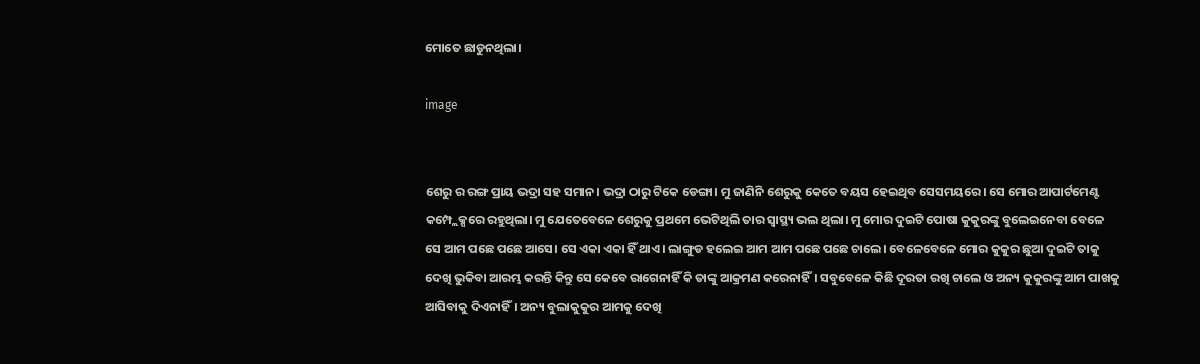ମୋତେ ଛାଡୁନଥିଲା।

image


ଶେରୁ ର ରଙ୍ଗ ପ୍ରାୟ ଭଦ୍ରା ସହ ସମାନ। ଭଦ୍ରା ଠାରୁ ଟିକେ ଡେଙ୍ଗା। ମୁ ଜାଣିନି ଶେରୁକୁ କେତେ ବୟସ ହେଇଥିବ ସେସମୟରେ। ସେ ମୋର ଆପାର୍ଟମେଣ୍ଟ କମ୍ପ୍ଲେକ୍ସରେ ରହୁଥିଲା। ମୁ ଯେତେବେଳେ ଶେରୁକୁ ପ୍ରଥମେ ଭେଟିଥିଲି ତାର ସ୍ୱାସ୍ଥ୍ୟ ଭଲ ଥିଲା। ମୁ ମୋର ଦୁଇଟି ପୋଷା କୁକୁରଙ୍କୁ ବୁଲେଇନେବା ବେଳେ ସେ ଆମ ପଛେ ପଛେ ଆସେ। ସେ ଏକା ଏକା ହିଁ ଥାଏ। ଲାଙ୍ଗୁଡ ହଲେଇ ଆମ ଆମ ପଛେ ପଛେ ଚାଲେ। ବେଳେବେଳେ ମୋର କୁକୁର ଛୁଆ ଦୁଇଟି ତାକୁ ଦେଖି ଭୁକିବା ଆରମ୍ଭ କରନ୍ତି କିନ୍ତୁ ସେ କେବେ ରାଗେନାହିଁ କି ତାଙ୍କୁ ଆକ୍ରମଣ କରେନାହିଁ। ସବୁବେଳେ କିଛି ଦୂରତା ରଖି ଚାଲେ ଓ ଅନ୍ୟ କୁକୁରଙ୍କୁ ଆମ ପାଖକୁ ଆସିବାକୁ ଦିଏନାହିଁ। ଅନ୍ୟ ବୁଲାକୁକୁର ଆମକୁ ଦେଖି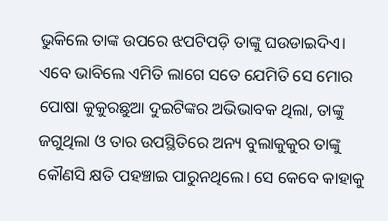ଭୁକିଲେ ତାଙ୍କ ଉପରେ ଝପଟିପଡ଼ି ତାଙ୍କୁ ଘଉଡାଇଦିଏ। ଏବେ ଭାବିଲେ ଏମିତି ଲାଗେ ସତେ ଯେମିତି ସେ ମୋର ପୋଷା କୁକୁରଛୁଆ ଦୁଇଟିଙ୍କର ଅଭିଭାବକ ଥିଲା, ତାଙ୍କୁ ଜଗୁଥିଲା ଓ ତାର ଉପସ୍ଥିତିରେ ଅନ୍ୟ ବୁଲାକୁକୁର ତାଙ୍କୁ କୌଣସି କ୍ଷତି ପହଞ୍ଚାଇ ପାରୁନଥିଲେ। ସେ କେବେ କାହାକୁ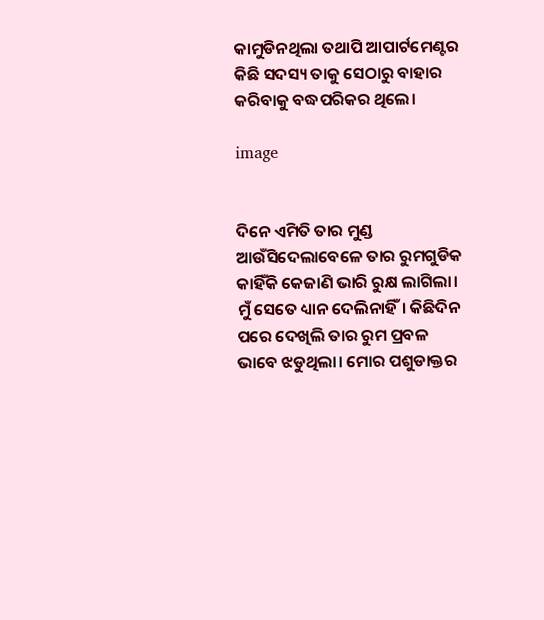କାମୁଡିନଥିଲା ତଥାପି ଆପାର୍ଟମେଣ୍ଟର କିଛି ସଦସ୍ୟ ତାକୁ ସେଠାରୁ ବାହାର କରିବାକୁ ବଦ୍ଧପରିକର ଥିଲେ।

image


ଦିନେ ଏମିତି ତାର ମୁଣ୍ଡ ଆଉଁସିଦେଲାବେଳେ ତାର ରୁମଗୁଡିକ କାହିଁକି କେଜାଣି ଭାରି ରୁକ୍ଷ ଲାଗିଲା। ମୁଁ ସେତେ ଧ୍ୟାନ ଦେଲିନାହିଁ। କିଛିଦିନ ପରେ ଦେଖିଲି ତାର ରୁମ ପ୍ରବଳ ଭାବେ ଝଡୁଥିଲା। ମୋର ପଶୁଡାକ୍ତର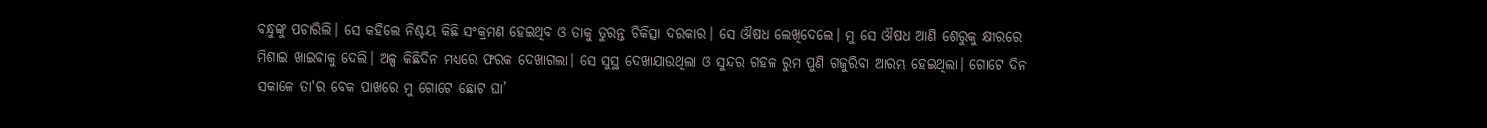ବନ୍ଧୁଙ୍କୁ ପଚାରିଲି। ସେ କହିଲେ ନିଶ୍ଚୟ କିଛି ସଂକ୍ରମଣ ହେଇଥିବ ଓ ତାକୁ ତୁରନ୍ତ ଚିକିତ୍ସା ଦରକାର। ସେ ଔଷଧ ଲେଖିଦେଲେ। ମୁ ସେ ଔଷଧ ଆଣି ଶେରୁକୁ କ୍ଷୀରରେ ମିଶାଇ ଖାଇବାକୁ ଦେଲି। ଅଳ୍ପ କିଛିଦିନ ମଧ୍ୟରେ ଫରକ ଦେଖାଗଲା। ସେ ସୁସ୍ଥ ଦେଖାଯାଉଥିଲା ଓ ସୁନ୍ଦର ଗହଳ ରୁମ ପୁଣି ଗଜୁରିବା ଆରମ୍ଭ ହେଇଥିଲା। ଗୋଟେ ଦିନ ସକାଳେ ତା'ର ବେକ ପାଖରେ ମୁ ଗୋଟେ ଛୋଟ ଘା’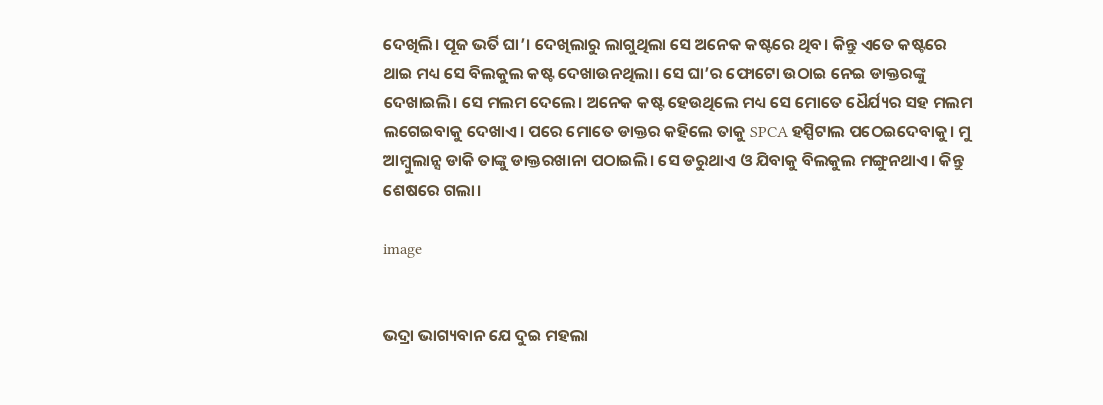ଦେଖିଲି। ପୂଜ ଭର୍ତି ଘା’। ଦେଖିଲାରୁ ଲାଗୁଥିଲା ସେ ଅନେକ କଷ୍ଟରେ ଥିବ। କିନ୍ତୁ ଏତେ କଷ୍ଟରେ ଥାଇ ମଧ୍ୟ ସେ ବିଲକୁଲ କଷ୍ଟ ଦେଖାଉନଥିଲା। ସେ ଘା’ର ଫୋଟୋ ଉଠାଇ ନେଇ ଡାକ୍ତରଙ୍କୁ ଦେଖାଇଲି। ସେ ମଲମ ଦେଲେ। ଅନେକ କଷ୍ଟ ହେଉଥିଲେ ମଧ୍ୟ ସେ ମୋତେ ଧୈର୍ଯ୍ୟର ସହ ମଲମ ଲଗେଇବାକୁ ଦେଖାଏ। ପରେ ମୋତେ ଡାକ୍ତର କହିଲେ ତାକୁ SPCA ହସ୍ପିଟାଲ ପଠେଇଦେବାକୁ। ମୁ ଆମ୍ବୁଲାନ୍ସ ଡାକି ତାଙ୍କୁ ଡାକ୍ତରଖାନା ପଠାଇଲି। ସେ ଡରୁଥାଏ ଓ ଯିବାକୁ ବିଲକୁଲ ମଙ୍ଗୁନଥାଏ। କିନ୍ତୁ ଶେଷରେ ଗଲା।

image


ଭଦ୍ରା ଭାଗ୍ୟବାନ ଯେ ଦୁଇ ମହଲା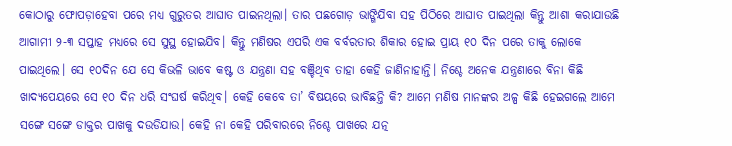କୋଠାରୁ ଫୋପଡ଼ାହେବା ପରେ ମଧ୍ୟ ଗୁରୁତର ଆଘାତ ପାଇନଥିଲା। ତାର ପଛଗୋଡ଼ ଭାଙ୍ଗିଯିବା ସହ ପିଠିରେ ଆଘାତ ପାଇଥିଲା କିନ୍ତୁ ଆଶା କରାଯାଉଛି ଆଗାମୀ ୨-୩ ସପ୍ତାହ ମଧ୍ୟରେ ସେ ସୁସ୍ଥ ହୋଇଯିବ। କିନ୍ତୁ ମଣିଷର ଏପରି ଏକ ବର୍ବରତାର ଶିକାର ହୋଇ ପ୍ରାୟ ୧୦ ଦିନ ପରେ ତାକୁ ଲୋକେ ପାଇଥିଲେ। ସେ ୧୦ଦିନ ଯେ ସେ କିଭଳି ଭାବେ କଷ୍ଟ ଓ ଯନ୍ତ୍ରଣା ସହ ବଞ୍ଚିଥିବ ତାହା କେହି ଜାଣିନାହାନ୍ତି। ନିଶ୍ଚେ ଅନେକ ଯନ୍ତ୍ରଣାରେ ବିନା କିଛି ଖାଦ୍ୟପେୟରେ ସେ ୧୦ ଦିନ ଧରି ସଂଘର୍ଷ କରିଥିବ। କେହି କେବେ ତା’ ବିଷୟରେ ଭାବିଛନ୍ତି କି? ଆମେ ମଣିଷ ମାନଙ୍କର ଅଳ୍ପ କିଛି ହେଇଗଲେ ଆମେ ସଙ୍ଗେ ସଙ୍ଗେ ଡାକ୍ତର ପାଖକୁ ଦଉଡିଯାଉ। କେହି ନା କେହି ପରିବାରରେ ନିଶ୍ଚେ ପାଖରେ ଯତ୍ନ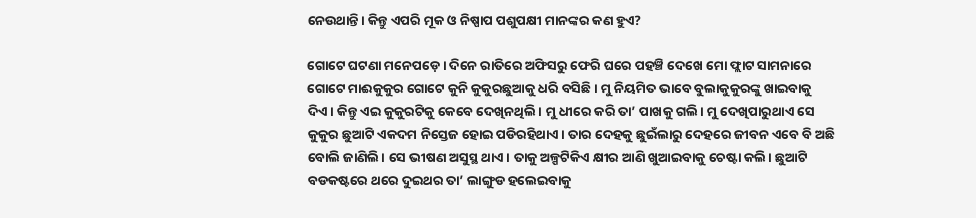ନେଉଥାନ୍ତି। କିନ୍ତୁ ଏପରି ମୂକ ଓ ନିଷ୍ପାପ ପଶୁପକ୍ଷୀ ମାନଙ୍କର କଣ ହୁଏ?

ଗୋଟେ ଘଟଣା ମନେପଡ଼େ। ଦିନେ ରାତିରେ ଅଫିସରୁ ଫେରି ଘରେ ପହଞ୍ଚି ଦେଖେ ମୋ ଫ୍ଲାଟ ସାମନାରେ ଗୋଟେ ମାଈକୁକୁର ଗୋଟେ କୁନି କୁକୁରଛୁଆକୁ ଧରି ବସିଛି। ମୁ ନିୟମିତ ଭାବେ ବୁଲାକୁକୁରଙ୍କୁ ଖାଇବାକୁ ଦିଏ। କିନ୍ତୁ ଏଇ କୁକୁରଟିକୁ କେବେ ଦେଖିନଥିଲି। ମୁ ଧୀରେ କରି ତା’ ପାଖକୁ ଗଲି। ମୁ ଦେଖିପାରୁଥାଏ ସେ କୁକୁର ଛୁଆଟି ଏକଦମ ନିସ୍ତେଜ ହୋଇ ପଡିରହିଥାଏ। ତାର ଦେହକୁ ଛୁଇଁଲାରୁ ଦେହରେ ଜୀବନ ଏବେ ବି ଅଛି ବୋଲି ଜାଣିଲି। ସେ ଭୀଷଣ ଅସୁସ୍ଥ ଥାଏ। ତାକୁ ଅଳ୍ପଟିକିଏ କ୍ଷୀର ଆଣି ଖୁଆଇବାକୁ ଚେଷ୍ଟା କଲି। ଛୁଆଟି ବଡକଷ୍ଟରେ ଥରେ ଦୁଇଥର ତା’ ଲାଙ୍ଗୁଡ ହଲେଇବାକୁ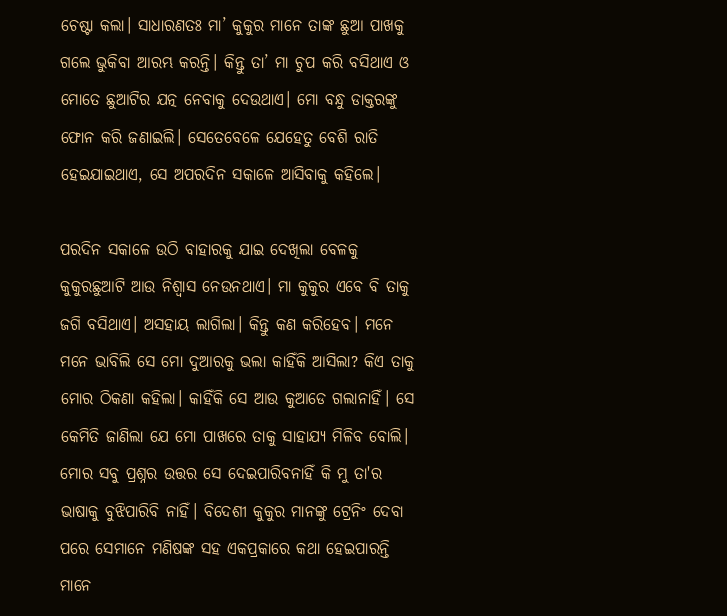ଚେଷ୍ଟା କଲା। ସାଧାରଣତଃ ମା’ କୁକୁର ମାନେ ତାଙ୍କ ଛୁଆ ପାଖକୁ ଗଲେ ଭୁକିବା ଆରମ୍ଭ କରନ୍ତି। କିନ୍ତୁ ତା’ ମା ଚୁପ କରି ବସିଥାଏ ଓ ମୋତେ ଛୁଆଟିର ଯତ୍ନ ନେବାକୁ ଦେଉଥାଏ। ମୋ ବନ୍ଧୁ ଡାକ୍ତରଙ୍କୁ ଫୋନ କରି ଜଣାଇଲି। ସେତେବେଳେ ଯେହେତୁ ବେଶି ରାତି ହେଇଯାଇଥାଏ, ସେ ଅପରଦିନ ସକାଳେ ଆସିବାକୁ କହିଲେ।

ପରଦିନ ସକାଳେ ଉଠି ବାହାରକୁ ଯାଇ ଦେଖିଲା ବେଳକୁ କୁକୁରଛୁଆଟି ଆଉ ନିଶ୍ଵାସ ନେଉନଥାଏ। ମା କୁକୁର ଏବେ ବି ତାକୁ ଜଗି ବସିଥାଏ। ଅସହାୟ ଲାଗିଲା। କିନ୍ତୁ କଣ କରିହେବ। ମନେ ମନେ ଭାବିଲି ସେ ମୋ ଦୁଆରକୁ ଭଲା କାହିଁକି ଆସିଲା? କିଏ ତାକୁ ମୋର ଠିକଣା କହିଲା। କାହିଁକି ସେ ଆଉ କୁଆଡେ ଗଲାନାହିଁ। ସେ କେମିତି ଜାଣିଲା ଯେ ମୋ ପାଖରେ ତାକୁ ସାହାଯ୍ୟ ମିଳିବ ବୋଲି। ମୋର ସବୁ ପ୍ରଶ୍ନର ଉତ୍ତର ସେ ଦେଇପାରିବନାହିଁ କି ମୁ ତା'ର ଭାଷାକୁ ବୁଝିପାରିବି ନାହିଁ। ବିଦେଶୀ କୁକୁର ମାନଙ୍କୁ ଟ୍ରେନିଂ ଦେବା ପରେ ସେମାନେ ମଣିଷଙ୍କ ସହ ଏକପ୍ରକାରେ କଥା ହେଇପାରନ୍ତି ମାନେ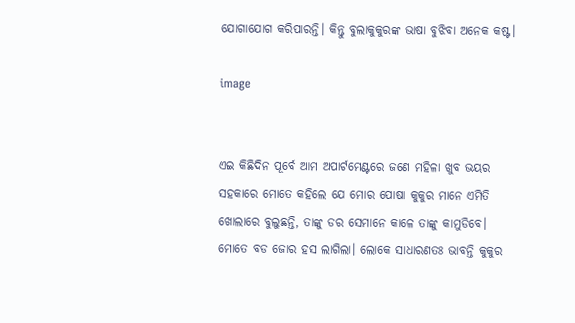ଯୋଗାଯୋଗ କରିପାରନ୍ତି। କିନ୍ତୁ ବୁଲାକୁକୁରଙ୍କ ଭାଷା ବୁଝିବା ଅନେକ କଷ୍ଟ।

image


ଏଇ କିଛିଦିନ ପୂର୍ବେ ଆମ ଅପାର୍ଟମେଣ୍ଟରେ ଜଣେ ମହିଳା ଖୁବ ଭୟର ସହକାରେ ମୋତେ କହିଲେ ଯେ ମୋର ପୋଷା କୁକୁର ମାନେ ଏମିତି ଖୋଲାରେ ବୁଲୁଛନ୍ତି, ତାଙ୍କୁ ଡର ସେମାନେ କାଳେ ତାଙ୍କୁ କାମୁଡିବେ। ମୋତେ ବଡ ଜୋର ହସ ଲାଗିଲା। ଲୋକେ ସାଧାରଣତଃ ଭାବନ୍ତି କୁକୁର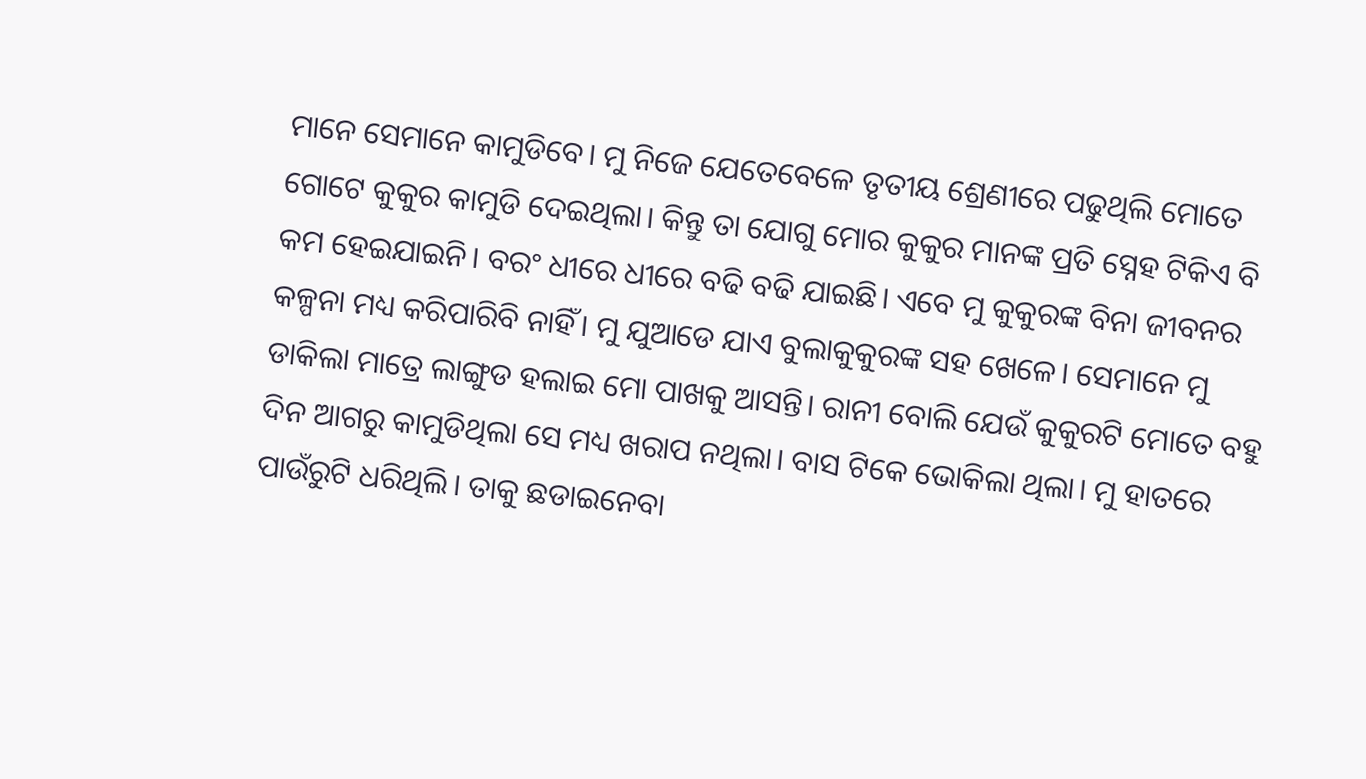ମାନେ ସେମାନେ କାମୁଡିବେ। ମୁ ନିଜେ ଯେତେବେଳେ ତୃତୀୟ ଶ୍ରେଣୀରେ ପଢୁଥିଲି ମୋତେ ଗୋଟେ କୁକୁର କାମୁଡି ଦେଇଥିଲା। କିନ୍ତୁ ତା ଯୋଗୁ ମୋର କୁକୁର ମାନଙ୍କ ପ୍ରତି ସ୍ନେହ ଟିକିଏ ବି କମ ହେଇଯାଇନି। ବରଂ ଧୀରେ ଧୀରେ ବଢି ବଢି ଯାଇଛି। ଏବେ ମୁ କୁକୁରଙ୍କ ବିନା ଜୀବନର କଳ୍ପନା ମଧ୍ୟ କରିପାରିବି ନାହିଁ। ମୁ ଯୁଆଡେ ଯାଏ ବୁଲାକୁକୁରଙ୍କ ସହ ଖେଳେ। ସେମାନେ ମୁ ଡାକିଲା ମାତ୍ରେ ଲାଙ୍ଗୁଡ ହଲାଇ ମୋ ପାଖକୁ ଆସନ୍ତି। ରାନୀ ବୋଲି ଯେଉଁ କୁକୁରଟି ମୋତେ ବହୁ ଦିନ ଆଗରୁ କାମୁଡିଥିଲା ସେ ମଧ୍ୟ ଖରାପ ନଥିଲା। ବାସ ଟିକେ ଭୋକିଲା ଥିଲା। ମୁ ହାତରେ ପାଉଁରୁଟି ଧରିଥିଲି। ତାକୁ ଛଡାଇନେବା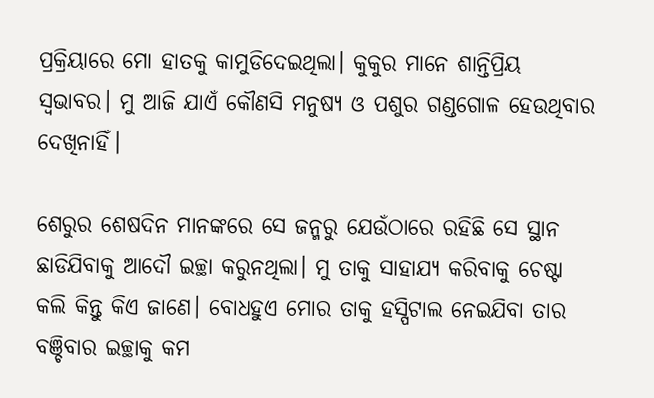ପ୍ରକ୍ରିୟାରେ ମୋ ହାତକୁ କାମୁଡିଦେଇଥିଲା। କୁକୁର ମାନେ ଶାନ୍ତିପ୍ରିୟ ସ୍ଵଭାବର। ମୁ ଆଜି ଯାଏଁ କୌଣସି ମନୁଷ୍ୟ ଓ ପଶୁର ଗଣ୍ଡଗୋଳ ହେଉଥିବାର ଦେଖିନାହିଁ।

ଶେରୁର ଶେଷଦିନ ମାନଙ୍କରେ ସେ ଜନ୍ମରୁ ଯେଉଁଠାରେ ରହିଛି ସେ ସ୍ଥାନ ଛାଡିଯିବାକୁ ଆଦୌ ଇଚ୍ଛା କରୁନଥିଲା। ମୁ ତାକୁ ସାହାଯ୍ୟ କରିବାକୁ ଚେଷ୍ଟା କଲି କିନ୍ତୁ କିଏ ଜାଣେ। ବୋଧହୁଏ ମୋର ତାକୁ ହସ୍ପିଟାଲ ନେଇଯିବା ତାର ବଞ୍ଚିବାର ଇଚ୍ଛାକୁ କମ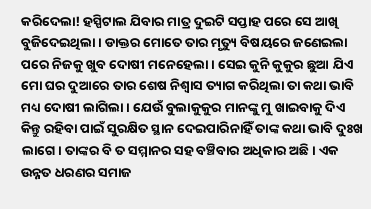କରିଦେଲା! ହସ୍ପିଟାଲ ଯିବାର ମାତ୍ର ଦୁଇଟି ସପ୍ତାହ ପରେ ସେ ଆଖି ବୁଜିଦେଇଥିଲା। ଡାକ୍ତର ମୋତେ ତାର ମୃତ୍ୟୁ ବିଷୟରେ ଜଣେଇଲା ପରେ ନିଜକୁ ଖୁବ ଦୋଷୀ ମନେହେଲା। ସେଇ କୁନି କୁକୁର ଛୁଆ ଯିଏ ମୋ ଘର ଦୁଆରେ ତାର ଶେଷ ନିଶ୍ଵାସ ତ୍ୟାଗ କରିଥିଲା ତା କଥା ଭାବି ମଧ୍ୟ ଦୋଷୀ ଲାଗିଲା। ଯେଉଁ ବୁଲାକୁକୁର ମାନଙ୍କୁ ମୁ ଖାଇବାକୁ ଦିଏ କିନ୍ତୁ ରହିବା ପାଇଁ ସୁରକ୍ଷିତ ସ୍ଥାନ ଦେଇପାରିନାହିଁ ତାଙ୍କ କଥା ଭାବି ଦୁଃଖ ଲାଗେ। ତାଙ୍କର ବି ତ ସମ୍ମାନର ସହ ବଞ୍ଚିବାର ଅଧିକାର ଅଛି। ଏକ ଉନ୍ନତ ଧରଣର ସମାଜ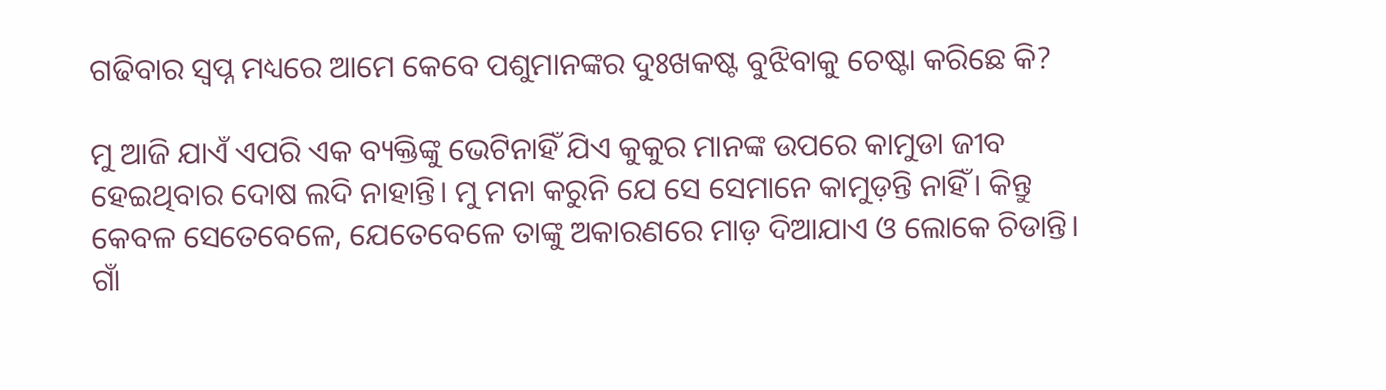ଗଢିବାର ସ୍ଵପ୍ନ ମଧ୍ୟରେ ଆମେ କେବେ ପଶୁମାନଙ୍କର ଦୁଃଖକଷ୍ଟ ବୁଝିବାକୁ ଚେଷ୍ଟା କରିଛେ କି?

ମୁ ଆଜି ଯାଏଁ ଏପରି ଏକ ବ୍ୟକ୍ତିଙ୍କୁ ଭେଟିନାହିଁ ଯିଏ କୁକୁର ମାନଙ୍କ ଉପରେ କାମୁଡା ଜୀବ ହେଇଥିବାର ଦୋଷ ଲଦି ନାହାନ୍ତି। ମୁ ମନା କରୁନି ଯେ ସେ ସେମାନେ କାମୁଡ଼ନ୍ତି ନାହିଁ। କିନ୍ତୁ କେବଳ ସେତେବେଳେ, ଯେତେବେଳେ ତାଙ୍କୁ ଅକାରଣରେ ମାଡ଼ ଦିଆଯାଏ ଓ ଲୋକେ ଚିଡାନ୍ତି। ଗାଁ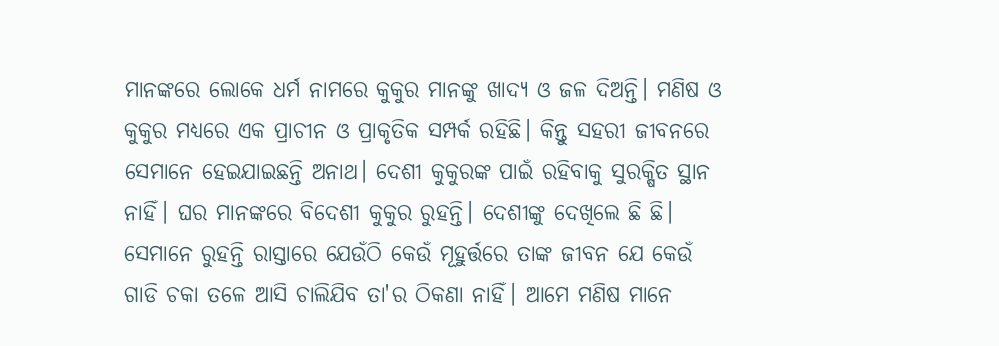ମାନଙ୍କରେ ଲୋକେ ଧର୍ମ ନାମରେ କୁକୁର ମାନଙ୍କୁ ଖାଦ୍ୟ ଓ ଜଳ ଦିଅନ୍ତି। ମଣିଷ ଓ କୁକୁର ମଧ୍ୟରେ ଏକ ପ୍ରାଚୀନ ଓ ପ୍ରାକୃତିକ ସମ୍ପର୍କ ରହିଛି। କିନ୍ତୁ ସହରୀ ଜୀବନରେ ସେମାନେ ହେଇଯାଇଛନ୍ତି ଅନାଥ। ଦେଶୀ କୁକୁରଙ୍କ ପାଇଁ ରହିବାକୁ ସୁରକ୍ଷିତ ସ୍ଥାନ ନାହିଁ। ଘର ମାନଙ୍କରେ ବିଦେଶୀ କୁକୁର ରୁହନ୍ତି। ଦେଶୀଙ୍କୁ ଦେଖିଲେ ଛି ଛି। ସେମାନେ ରୁହନ୍ତି ରାସ୍ତାରେ ଯେଉଁଠି କେଉଁ ମୂହୁର୍ତ୍ତରେ ତାଙ୍କ ଜୀବନ ଯେ କେଉଁ ଗାଡି ଚକା ତଳେ ଆସି ଚାଲିଯିବ ତା'ର ଠିକଣା ନାହିଁ। ଆମେ ମଣିଷ ମାନେ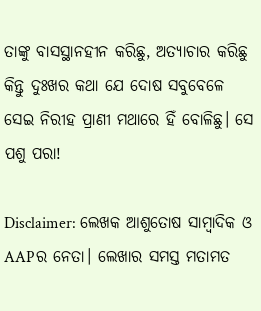ତାଙ୍କୁ ବାସସ୍ଥାନହୀନ କରିଛୁ, ଅତ୍ୟାଚାର କରିଛୁ କିନ୍ତୁ ଦୁଃଖର କଥା ଯେ ଦୋଷ ସବୁବେଳେ ସେଇ ନିରୀହ ପ୍ରାଣୀ ମଥାରେ ହିଁ ବୋଳିଛୁ। ସେ ପଶୁ ପରା!

Disclaimer: ଲେଖକ ଆଶୁତୋଷ ସାମ୍ବାଦିକ ଓ AAPର ନେତା। ଲେଖାର ସମସ୍ତ ମତାମତ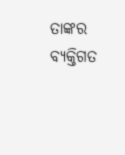ତାଙ୍କର ବ୍ୟକ୍ତିଗତ